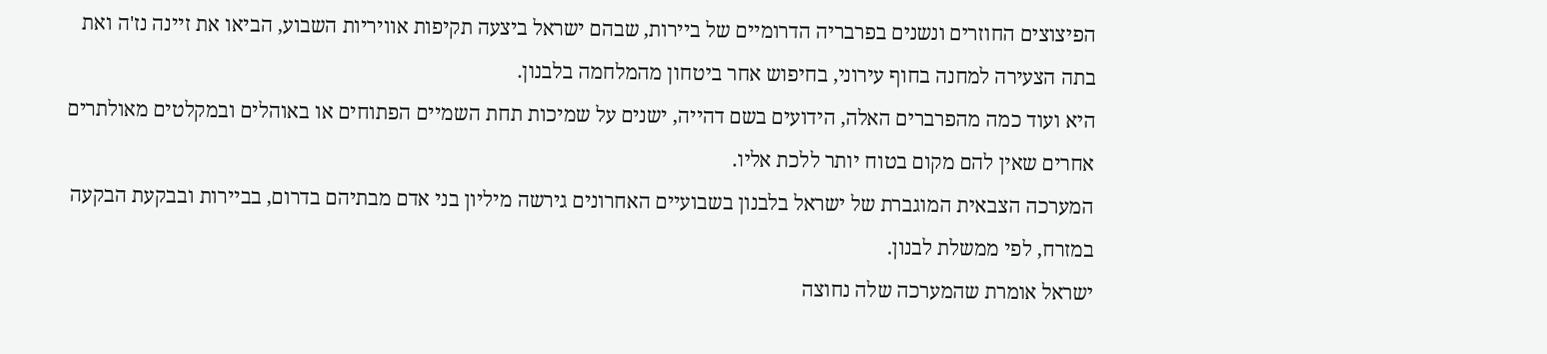הפיצוצים החוזרים ונשנים בפרבריה הדרומיים של ביירות, שבהם ישראל ביצעה תקיפות אוויריות השבוע, הביאו את זיינה נז'ה ואת בתה הצעירה למחנה בחוף עירוני, בחיפוש אחר ביטחון מהמלחמה בלבנון.
היא ועוד כמה מהפרברים האלה, הידועים בשם דהייה, ישנים על שמיכות תחת השמיים הפתוחים או באוהלים ובמקלטים מאולתרים אחרים שאין להם מקום בטוח יותר ללכת אליו.
המערכה הצבאית המוגברת של ישראל בלבנון בשבועיים האחרונים גירשה מיליון בני אדם מבתיהם בדרום, בביירות ובבקעת הבקעה במזרח, לפי ממשלת לבנון.
ישראל אומרת שהמערכה שלה נחוצה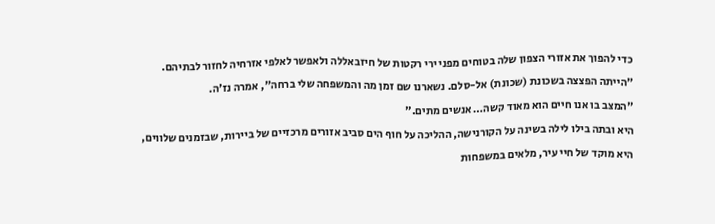כדי להפוך את אזורי הצפון שלה בטוחים מפני ירי רקטות של חיזבאללה ולאפשר לאלפי אזרחיה לחזור לבתיהם.
"הייתה הפצצה בשכונת (שכונת) אל-סלם. נשארנו שם זמן מה והמשפחה שלי ברחה", אמרה נז'ה.
"המצב בו אנו חיים הוא מאוד קשה… אנשים מתים."
היא ובתה בילו לילה בשינה על הקורנישה, ההליכה על חוף הים סביב אזורים מרכזיים של ביירות, שבזמנים שלווים, היא מוקד של חיי עיר, מלאים במשפחות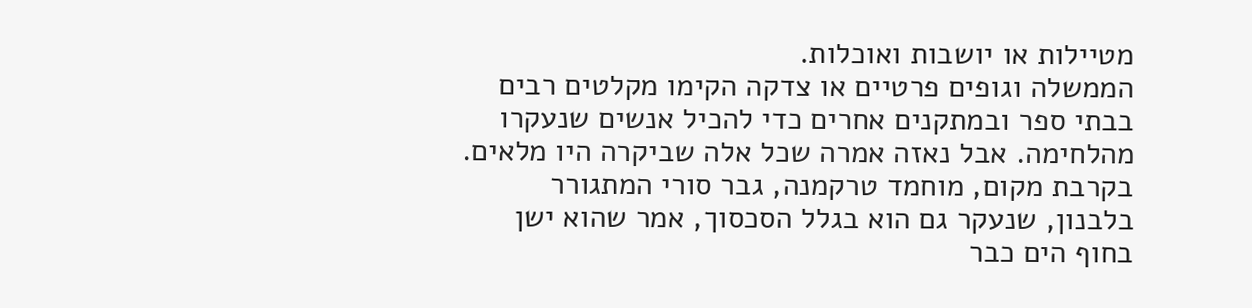מטיילות או יושבות ואוכלות.
הממשלה וגופים פרטיים או צדקה הקימו מקלטים רבים בבתי ספר ובמתקנים אחרים כדי להכיל אנשים שנעקרו מהלחימה. אבל נאזה אמרה שכל אלה שביקרה היו מלאים.
בקרבת מקום, מוחמד טרקמנה, גבר סורי המתגורר בלבנון, שנעקר גם הוא בגלל הסכסוך, אמר שהוא ישן בחוף הים כבר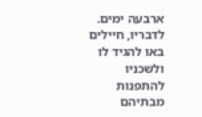ארבעה ימים. לדבריו, חיילים באו להגיד לו ולשכניו להתפנות מבתיהם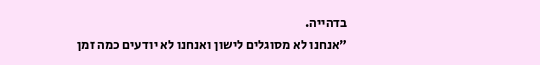בדהייה.
"אנחנו לא מסוגלים לישון ואנחנו לא יודעים כמה זמן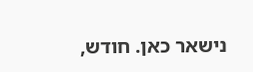נישאר כאן. חודש,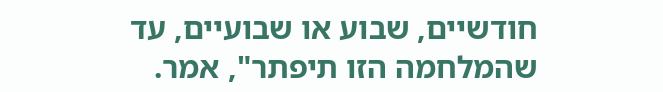חודשיים, שבוע או שבועיים, עד שהמלחמה הזו תיפתר", אמר.